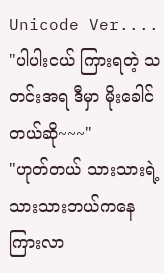Unicode Ver....
"ပါပါးငယ် ကြားရတဲ့ သတင်းအရ ဒီမှာ မိုးခေါင်တယ်ဆို~~~"
"ဟုတ်တယ် သားသားရဲ့ သားသားဘယ်ကနေ ကြားလာ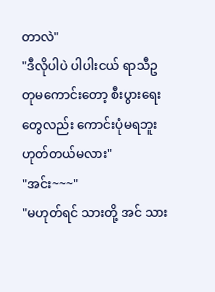တာလဲ"
"ဒီလိုပါပဲ ပါပါးငယ် ရာသီဥတုမကောင်းတော့ စီးပွားရေးတွေလည်း ကောင်းပုံမရဘူး ဟုတ်တယ်မလား"
"အင်း~~~"
"မဟုတ်ရင် သားတို့ အင် သား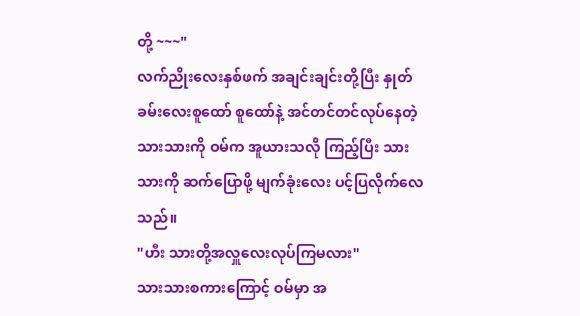တို့ ~~~"
လက်ညိုးလေးနှစ်ဖက် အချင်းချင်းတို့ပြီး နှုတ်ခမ်းလေးစူထော် စူထော်နဲ့ အင်တင်တင်လုပ်နေတဲ့သားသားကို ဝမ်က အူယားသလို ကြည့်ပြီး သားသားကို ဆက်ပြောဖို့ မျက်ခုံးလေး ပင့်ပြလိုက်လေသည်။
"ဟီး သားတို့အလှူလေးလုပ်ကြမလား"
သားသားစကားကြောင့် ဝမ်မှာ အ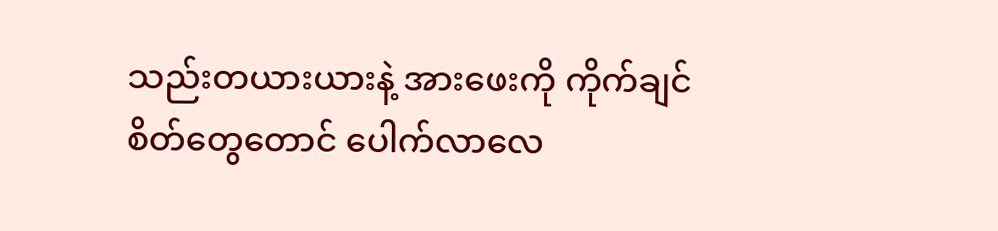သည်းတယားယားနဲ့ အားဖေးကို ကိုက်ချင်စိတ်တွေတောင် ပေါက်လာလေ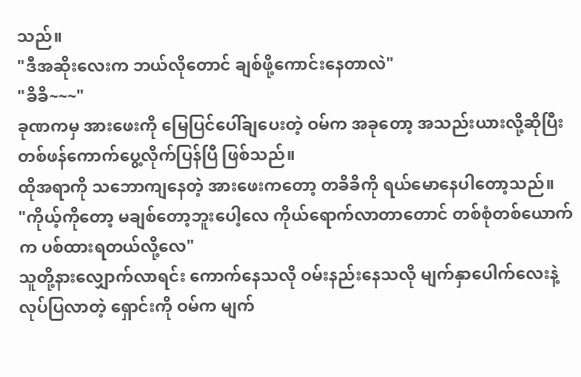သည်။
"ဒီအဆိုးလေးက ဘယ်လိုတောင် ချစ်ဖို့ကောင်းနေတာလဲ"
"ခိခိ~~~"
ခုဏကမှ အားဖေးကို မြေပြင်ပေါ်ချပေးတဲ့ ဝမ်က အခုတော့ အသည်းယားလို့ဆိုပြီး တစ်ဖန်ကောက်ပွေ့လိုက်ပြန်ပြီ ဖြစ်သည်။
ထိုအရာကို သဘောကျနေတဲ့ အားဖေးကတော့ တခိခိကို ရယ်မောနေပါတော့သည်။
"ကိုယ့်ကိုတော့ မချစ်တော့ဘူးပေါ့လေ ကိုယ်ရောက်လာတာတောင် တစ်စုံတစ်ယောက်က ပစ်ထားရတယ်လို့လေ"
သူတို့နားလျှောက်လာရင်း ကောက်နေသလို ဝမ်းနည်းနေသလို မျက်နှာပေါက်လေးနဲ့ လုပ်ပြလာတဲ့ ရှောင်းကို ဝမ်က မျက်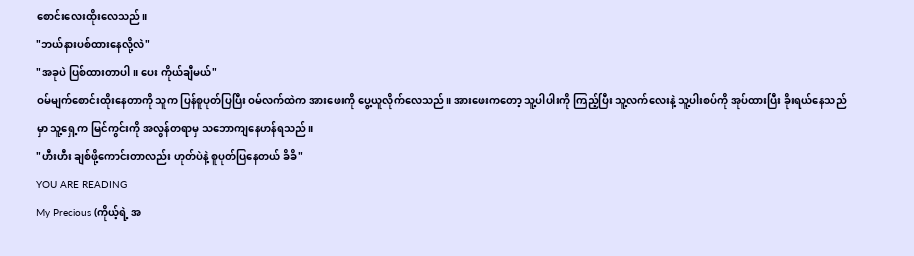စောင်းလေးထိုးလေသည်။
"ဘယ်နားပစ်ထားနေလို့လဲ"
"အခုပဲ ပြစ်ထားတာပါ။ ပေး ကိုယ်ချီမယ်"
ဝမ်မျက်စောင်းထိုးနေတာကို သူက ပြန်စူပုတ်ပြပြီး ဝမ်လက်ထဲက အားဖေးကို ပွေ့ယူလိုက်လေသည်။ အားဖေးကတော့ သူ့ပါပါးကို ကြည့်ပြီး သူ့လက်လေးနဲ့ သူ့ပါးစပ်ကို အုပ်ထားပြီး ခိုးရယ်နေသည်မှာ သူ့ရှေ့က မြင်ကွင်းကို အလွန်တရာမှ သဘောကျနေဟန်ရသည်။
"ဟီးဟီး ချစ်ဖို့ကောင်းတာလည်း ဟုတ်ပဲနဲ့ စူပုတ်ပြနေတယ် ခိခိ"
YOU ARE READING
My Precious (ကိုယ့်ရဲ့ အ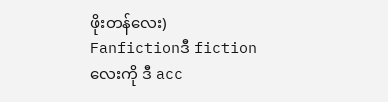ဖိုးတန်လေး)
Fanfictionဒီ fictionလေးကို ဒီ acc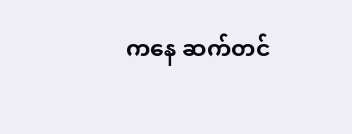ကနေ ဆက်တင်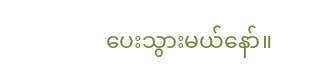ပေးသွားမယ်နော်။